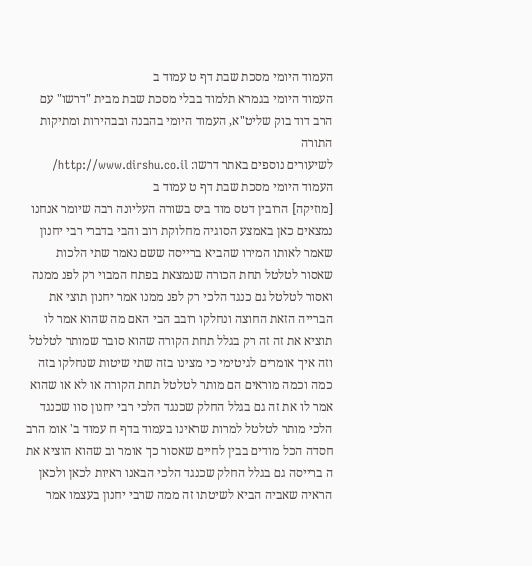העמוד היומי מסכת שבת דף ט עמוד ב
העמוד היומי בגמרא תלמוד בבלי מסכת שבת מבית "דרשו" עם הרב דוד בוק שליט"א, העמוד היומי בהבנה ובבהירות ומתיקות התורה
לשיעורים נוספים באתר דרשו: http://www.dirshu.co.il/
העמוד היומי מסכת שבת דף ט עמוד ב
[מוזיקה] הרובין דטס מוד ביס בשורה העליונה רבה שיומר אנחנו נמצאים כאן באמצע הסוגיה מחלוקת רוב והבי בדברי רבי יחנון שאמר לאותו המירו שהביא ברייסה ששם נאמר שתי הלכות שאסור לטלטל תחת הכורה שנמצאת בפתח המבוי רק לפנ ממנה ואסור לטלטל גם כנגד הלכי רק לפנ ממנו אמר יחנון תוצי את הברייה הזאת החוצה ונחלקו רובב הבי האם מה שהוא אמר לו תוציא את זה זה רק בגלל תחת הקורה שהוא סובר שמותר לטלטל וזה איך אומרים לגיטימי כי מצינו בזה שתי שיטות שנחלקו בזה כמה וכמה מוראים הם מותר לטלטל תחת הקורה או לא או שהוא אמר לו את זה גם בגלל החלק שכנגד הלכי רבי יחנון סוו שכנגד הלכי מותר לטלטל למרות שראינו בעמוד בדף ח עמוד ב' אומ הרב חסדה הכל מודים בבין לחיים שאסור כך אומר וב שהוא הוציא את ה ברייסה גם בגלל החלק שכנגד הלכי הבאנו ראיות לכאן ולכאן הראיה שאביה הביא לשיטתו זה ממה שרבי יחנון בעצמו אמר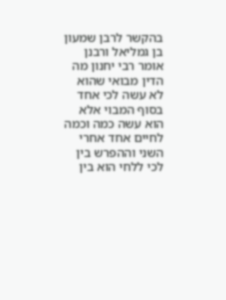בהקשר לרבן שמעון בן גמליאל ורבנן אומר רבי יחנון מה הדין מבואי שהוא לא עשה לכי אחד בסוף המבוי אלא הוא עשה כמה וכמה לחיים אחד אחרי השני וההפרש בין לכי ללחי הוא בין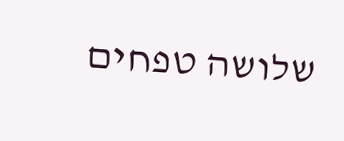שלושה טפחים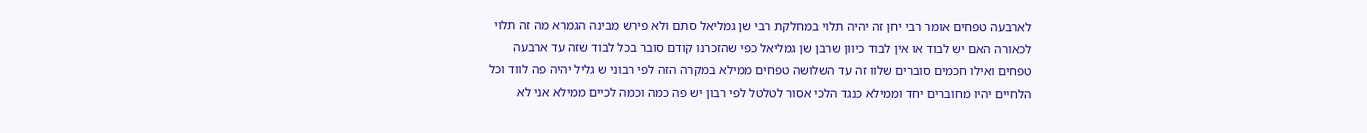לארבעה טפחים אומר רבי יחן זה יהיה תלוי במחלקת רבי שן גמליאל סתם ולא פירש מבינה הגמרא מה זה תלוי לכאורה האם יש לבוד או אין לבוד כיוון שרבן שן גמליאל כפי שהזכרנו קודם סובר בכל לבוד שזה עד ארבעה טפחים ואילו חכמים סוברים שלוו זה עד השלושה טפחים ממילא במקרה הזה לפי רבוני ש גליל יהיה פה לווד וכל הלחיים יהיו מחוברים יחד וממילא כנגד הלכי אסור לטלטל לפי רבון יש פה כמה וכמה לכיים ממילא אני לא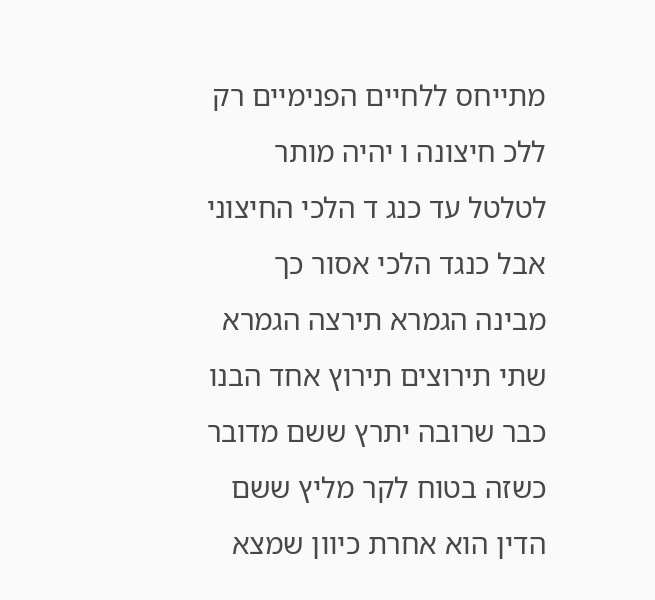מתייחס ללחיים הפנימיים רק ללכ חיצונה ו יהיה מותר לטלטל עד כנג ד הלכי החיצוני אבל כנגד הלכי אסור כך מבינה הגמרא תירצה הגמרא שתי תירוצים תירוץ אחד הבנו כבר שרובה יתרץ ששם מדובר כשזה בטוח לקר מליץ ששם הדין הוא אחרת כיוון שמצא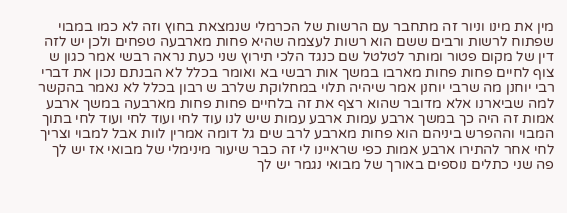מין את מינו וניור זה מתחבר עם הרשות של הכרמלי שנמצאת בחוץ וזה לא כמו במבוי שפתוח לרשות ורבים ששם הוא רשות לעצמה שהיא פחות מארבעה טפחים ולכן יש לזה דין של מקום פטור ומותר לטלטל שם כנגד הלכי תירוץ שני כעת נראה רבשי אמר כגון ש צוף לחיים פחות פחות מארבו במשך אות רבשי בא ואומר בכלל לא הבנתם נכון את דברי רבי יוחנן מה שרבי יוחנן אמר שיהיה תלוי במחלוקת שלרב ש רבון בכלל לא נאמר בהקשר למה שביארנו אלא מדובר שהוא רצף את זה בלחיים פחות פחות מארבעה במשך ארבע אמות זה היה כך במשך ארבע עמות ארבע עמות שיש לנו עוד לחי ועוד לחי ועוד לחי בתוך המבוי וההפרש ביניהם הוא פחות מארבע לרב שים גל דומה אמרין לוות אבל למבוי וצריך לחי אחר להתירו ארבע אמות כפי שראיינו לי זה כבר שיעור מינימלי של מבואי אז יש לך פה שני כתלים נוספים באורך של מבואי נגמר יש לך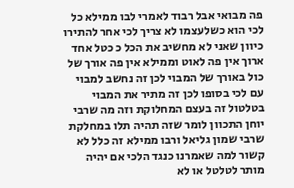פה מבואי אבל רבוד לאמרי לבו ממילא כל לכי הוא כשלעצמו לא צריך לכי אחר להתירו כיוון שאני לא מחשיב את הכל כ כטל אחד ארוך אין פה לאוט וממילא אין פה אורך של כול באורך של המבוי לכן זה נחשב למבוי עם לכי בסופו לכן זה מתיר את המבוי בטלטול זה בעצם המחלוקת וזה מה שרבי יוחן התכוון לומר שזה תהיה תלו במחלקת שרבי שמון גליאל ורבו ממילא זה כלל לא קשור למה שאמרנו כנגד הלכי אם יהיה מותר לטלטל או לא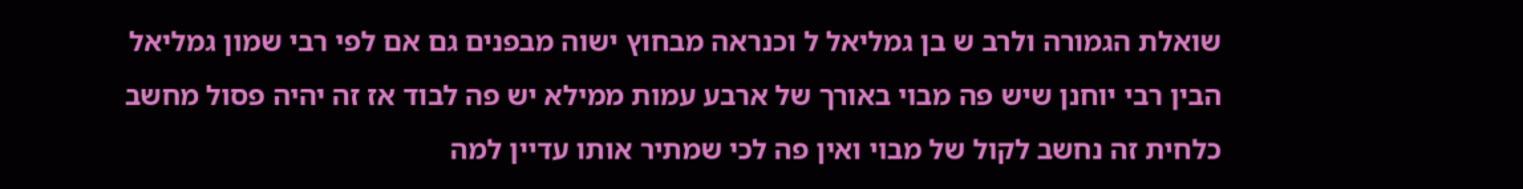שואלת הגמורה ולרב ש בן גמליאל ל וכנראה מבחוץ ישוה מבפנים גם אם לפי רבי שמון גמליאל הבין רבי יוחנן שיש פה מבוי באורך של ארבע עמות ממילא יש פה לבוד אז זה יהיה פסול מחשב כלחית זה נחשב לקול של מבוי ואין פה לכי שמתיר אותו עדיין למה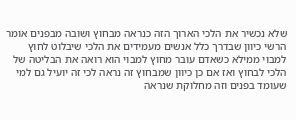שלא נכשיר את הלכי הארוך הזה כנראה מבחוץ ושובה מבפנים אומר הרשי כיוון שבדרך כלל אנשים מעמידים את הלכי שיבלוט לחוץ למבוי ממילא כשאדם עובר מחוץ למבוי הוא רואה את הבליטה של הלכי לבחוץ ואז אם כן כיוון שמבחוץ זה נראה לכי זה יועיל גם למי שעומד בפנים וזה מחלוקת שנראה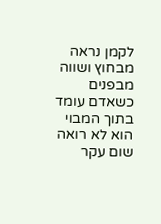לקמן נראה מבחוץ ושווה מבפנים כשאדם עומד בתוך המבוי הוא לא רואה שום עקר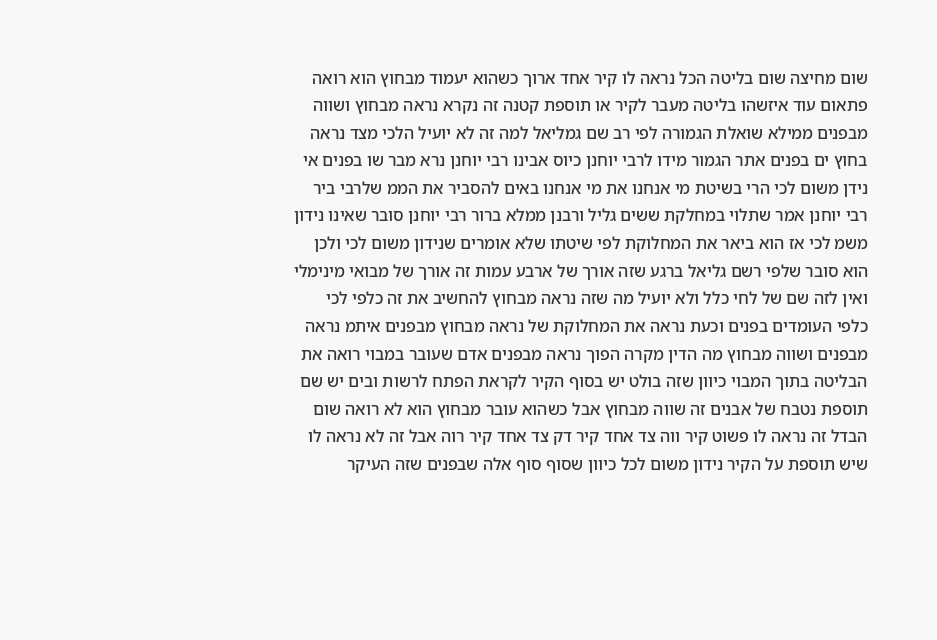שום מחיצה שום בליטה הכל נראה לו קיר אחד ארוך כשהוא יעמוד מבחוץ הוא רואה פתאום עוד איזשהו בליטה מעבר לקיר או תוספת קטנה זה נקרא נראה מבחוץ ושווה מבפנים ממילא שואלת הגמורה לפי רב שם גמליאל למה זה לא יועיל הלכי מצד נראה בחוץ ים בפנים אתר הגמור מידו לרבי יוחנן כיוס אבינו רבי יוחנן נרא מבר שו בפנים אי נידן משום לכי הרי בשיטת מי אנחנו את מי אנחנו באים להסביר את הממ שלרבי ביר רבי יוחנן אמר שתלוי במחלקת ששים גליל ורבנן ממלא ברור רבי יוחנן סובר שאינו נידון משמ לכי אז הוא ביאר את המחלוקת לפי שיטתו שלא אומרים שנידון משום לכי ולכן הוא סובר שלפי רשם גליאל ברגע שזה אורך של ארבע עמות זה אורך של מבואי מינימלי ואין לזה שם של לחי כלל ולא יועיל מה שזה נראה מבחוץ להחשיב את זה כלפי לכי כלפי העומדים בפנים וכעת נראה את המחלוקת של נראה מבחוץ מבפנים איתמ נראה מבפנים ושווה מבחוץ מה הדין מקרה הפוך נראה מבפנים אדם שעובר במבוי רואה את הבליטה בתוך המבוי כיוון שזה בולט יש בסוף הקיר לקראת הפתח לרשות ובים יש שם תוספת נטבח של אבנים זה שווה מבחוץ אבל כשהוא עובר מבחוץ הוא לא רואה שום הבדל זה נראה לו פשוט קיר ווה צד אחד קיר דק צד אחד קיר רוה אבל זה לא נראה לו שיש תוספת על הקיר נידון משום לכל כיוון שסוף סוף אלה שבפנים שזה העיקר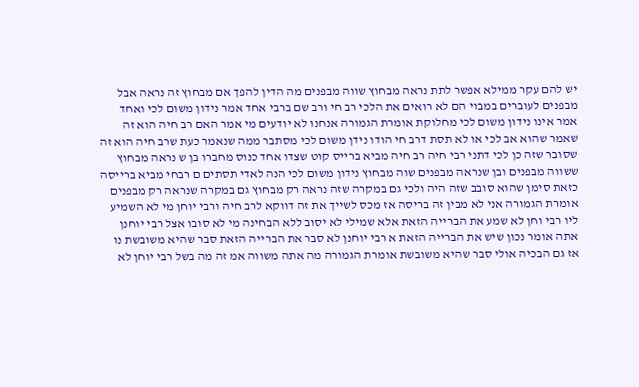יש להם עקר ממילא אפשר לתת נראה מבחוץ שווה מבפנים מה הדין להפך אם מבחוץ זה נראה אבל מבפנים לעוברים במבוי הם לא רואים את הלכי רב חי ורב שם ברבי אחד אמר נידון משום לכי ואחד אמר אינו נידון משום לכי מחלוקת אומרת הגמורה אנחנו לא יודעים מי אמר האם רב חיה הוא זה שאמר שהוא אב לכי או לא תסת דרב חי הודו נידן משום לכי מסתבר ממה שנאמר כעת שרב חיה הוא זה שסובר שזה כן לכי דתני רבי חיה רב חיה מביא ברייס קוט שצדו אחד כנוס מחברו בן ש נראה מבחוץ ששווה מבפנים ובן שנראה מבפנים שוה מבחוץ נידון משום לכי הנה לאדי תסתים ם רבחי מביא ברייסה כזאת סימן שהוא סובב שזה היה ולכי גם במקרה שזה נראה רק מבחוץ גם במקרה שנראה רק מבפנים אומרת הגמורה אני לא מבין זה בריסה אז מכס לשייך את זה דווקא לרב חיה ורבי יוחן מי לא השמיע ליו רבי וחן לא שמע את הברייה הזאת אלא שמילי לא יסוב ללא הבחינה מי לא סובו אצל רבי יוחנן אתה אומר נכון שיש את הברייה הזאת א רבי יוחנן לא סבר את הברייה הזאת סבר שהיא משובשת נו אז גם הבכיה אולי סבר שהיא משובשת אומרת הגמורה מה אתה משווה אמ זה מה בשל רבי יוחן לא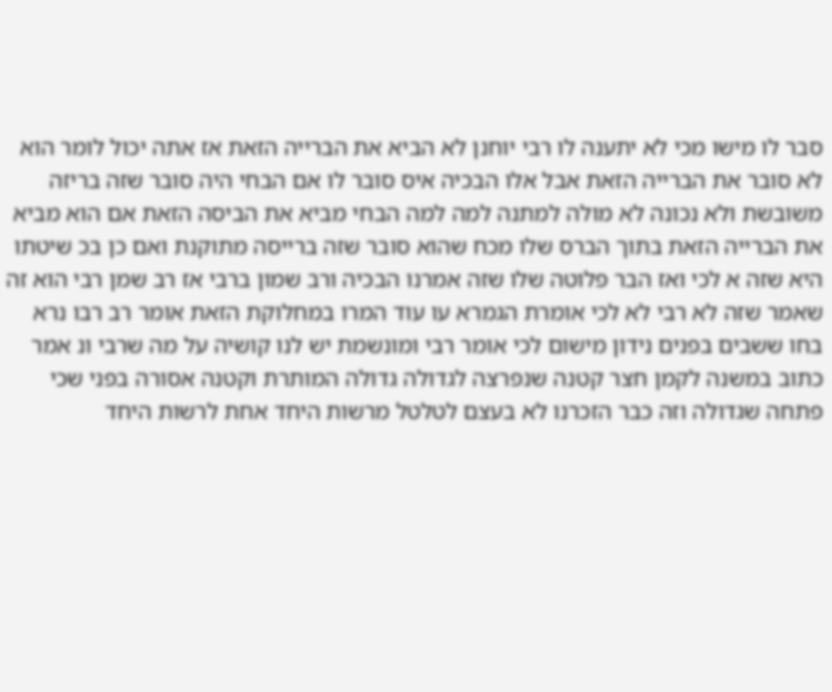סבר לו מישו מכי לא יתענה לו רבי יוחנן לא הביא את הברייה הזאת אז אתה יכול לומר הוא לא סובר את הברייה הזאת אבל אלו הבכיה איס סובר לו אם הבחי היה סובר שזה בריזה משובשת ולא נכונה לא מולה למתנה למה למה הבחי מביא את הביסה הזאת אם הוא מביא את הברייה הזאת בתוך הברס שלו מכח שהוא סובר שזה ברייסה מתוקנת ואם כן בכ שיטתו היא שזה א לכי ואז הבר פלוטה שלו שזה אמרנו הבכיה ורב שמון ברבי אז רב שמן רבי הוא זה שאמר שזה לא רבי לא לכי אומרת הגמרא עו עוד המרו במחלוקת הזאת אומר רב רבו נרא בחו ששבים בפנים נידון מישום לכי אומר רבי ומונשמת יש לנו קושיה על מה שרבי ונ אמר כתוב במשנה לקמן חצר קטנה שנפרצה לגדולה גדולה המותרת וקטנה אסורה בפני שכי פתחה שגדולה וזה כבר הזכרנו לא בעצם לטלטל מרשות היחד אחת לרשות היחד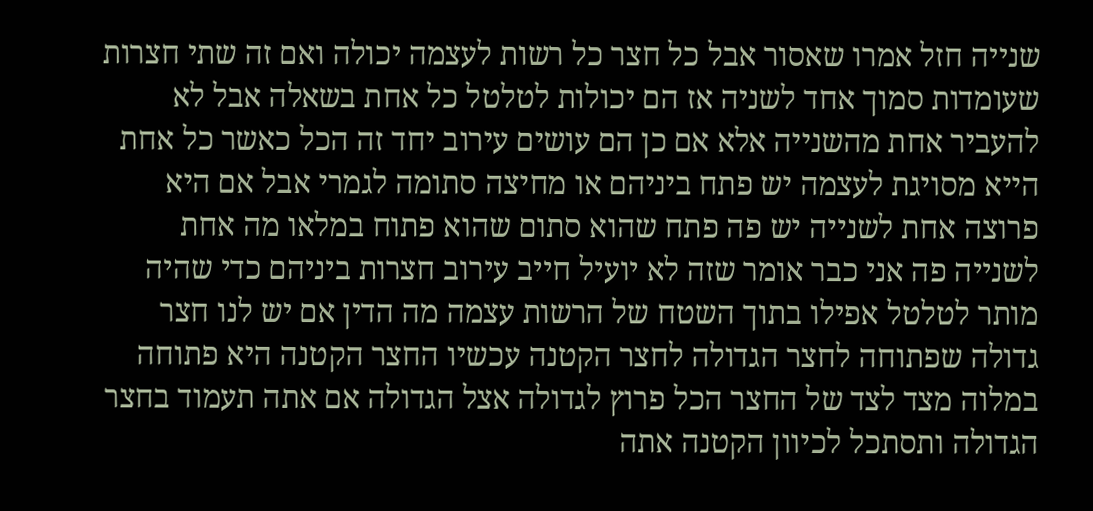שנייה חזל אמרו שאסור אבל כל חצר כל רשות לעצמה יכולה ואם זה שתי חצרות שעומדות סמוך אחד לשניה אז הם יכולות לטלטל כל אחת בשאלה אבל לא להעביר אחת מהשנייה אלא אם כן הם עושים עירוב יחד זה הכל כאשר כל אחת הייא מסויגת לעצמה יש פתח ביניהם או מחיצה סתומה לגמרי אבל אם היא פרוצה אחת לשנייה יש פה פתח שהוא סתום שהוא פתוח במלאו מה אחת לשנייה פה אני כבר אומר שזה לא יועיל חייב עירוב חצרות ביניהם כדי שהיה מותר לטלטל אפילו בתוך השטח של הרשות עצמה מה הדין אם יש לנו חצר גדולה שפתוחה לחצר הגדולה לחצר הקטנה עכשיו החצר הקטנה היא פתוחה במלוה מצד לצד של החצר הכל פרוץ לגדולה אצל הגדולה אם אתה תעמוד בחצר הגדולה ותסתכל לכיוון הקטנה אתה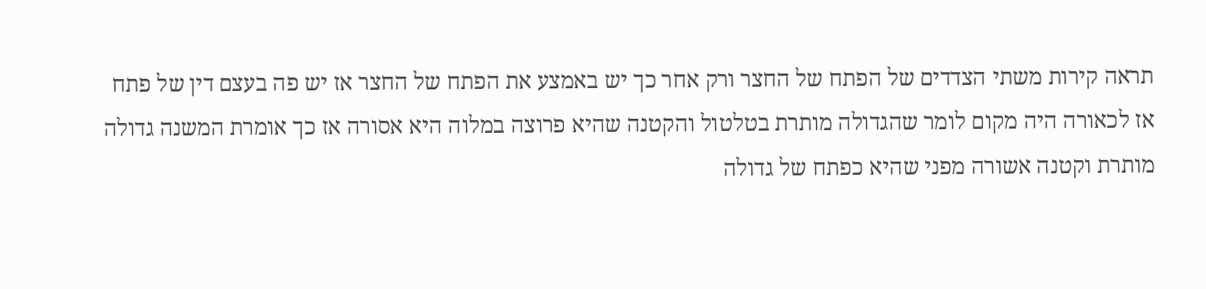תראה קירות משתי הצדדים של הפתח של החצר ורק אחר כך יש באמצע את הפתח של החצר אז יש פה בעצם דין של פתח אז לכאורה היה מקום לומר שהגדולה מותרת בטלטול והקטנה שהיא פרוצה במלוה היא אסורה אז כך אומרת המשנה גדולה מותרת וקטנה אשורה מפני שהיא כפתח של גדולה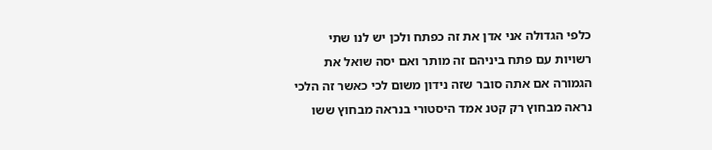כלפי הגדולה אני אדן את זה כפתח ולכן יש לנו שתי רשויות עם פתח ביניהם זה מותר ואם יסה שואל את הגמורה אם אתה סובר שזה נידון משום לכי כאשר זה הלכי נראה מבחוץ רק קטנ אמד היסטורי בנראה מבחוץ ששו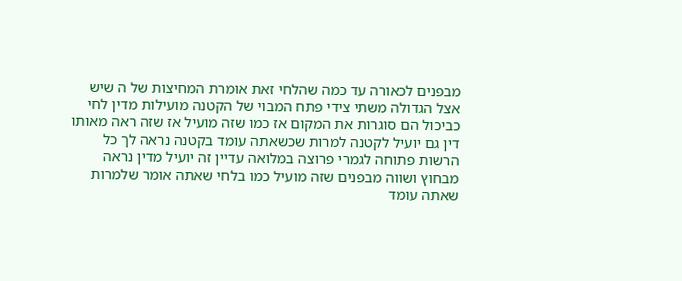מבפנים לכאורה עד כמה שהלחי זאת אומרת המחיצות של ה שיש אצל הגדולה משתי צידי פתח המבוי של הקטנה מועילות מדין לחי כביכול הם סוגרות את המקום אז כמו שזה מועיל אז שזה ראה מאותו דין גם יועיל לקטנה למרות שכשאתה עומד בקטנה נראה לך כל הרשות פתוחה לגמרי פרוצה במלואה עדיין זה יועיל מדין נראה מבחוץ ושווה מבפנים שזה מועיל כמו בלחי שאתה אומר שלמרות שאתה עומד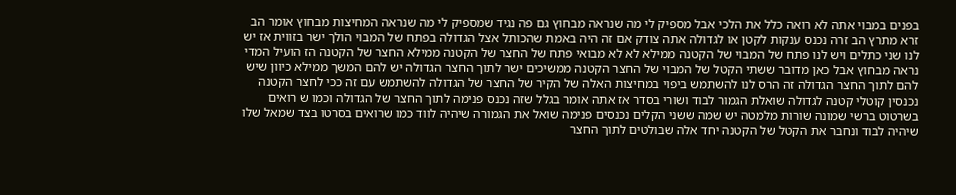בפנים במבוי אתה לא רואה כלל את הלכי אבל מספיק לי מה שנראה מבחוץ גם פה נגיד שמספיק לי מה שנראה המחיצות מבחוץ אומר הב זרא מתרץ הב זרה נכנס ענקות לקטן או לגדולה אתה צודק אם זה היה באמת שהכותל אצל הגדולה בפתח של המבוי הולך ישר בזווית אז יש לנו שני כתלים ויש לנו פתח של המבוי של הקטנה ממילא לא לא מבואי פתח של החצר של הקטנה ממילא החצר של הקטנה הז הועיל המדי נראה מבחוץ אבל כאן מדובר ששתי הקטל של המבוי של החצר הקטנה ממשיכים ישר לתוך החצר הגדולה יש להם המשך ממילא כיוון שיש להם לתוך החצר הגדולה זה הרס לנו להשתמש ביפוי במחיצות האלה של הקיר של החצר של הגדולה להשתמש עם זה ככי לחצר הקטנה נכנסין קוטלי קטנה לגדולה שואלת הגמור לבוד ושורי בסדר אז אתה אומר בגלל שזה נכנס פנימה לתוך החצר של הגדולה וכמו ש רואים בשרטוט ברשי שמונה שורות מלמטה יש שמה ששני הקלים נכנסים פנימה שואל את הגמורה שיהיה לווד כמו שרואים בסרטו בצד שמאל שלו שיהיה לבוד ונחבר את הקטל של הקטנה יחד אלה שבולטים לתוך החצר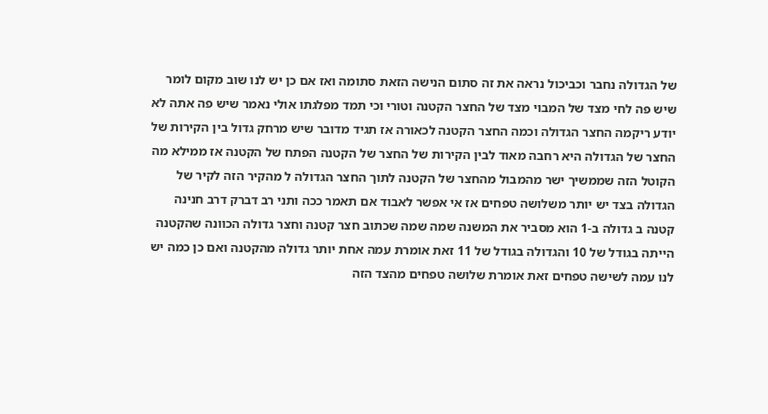של הגדולה נחבר וכביכול נראה את זה סתום הנישה הזאת סתומה ואז אם כן יש לנו שוב מקום לומר שיש פה לחי מצד של המבוי מצד של החצר הקטנה וטורי וכי תמד מפלגתו אולי נאמר שיש פה אתה לא יודע ריקמה החצר הגדולה וכמה החצר הקטנה לכאורה אז תגיד מדובר שיש מרחק גדול בין הקירות של החצר של הגדולה היא רחבה מאוד לבין הקירות של החצר של הקטנה הפתח של הקטנה אז ממילא מה הקוטל הזה שממשיך ישר מהמבול מהחצר של הקטנה לתוך החצר הגדולה ל מהקיר הזה לקיר של הגדולה בצד יש יותר משלושה טפחים אז אי אפשר לאבוד אם תאמר ככה ותני רב דברק דרב חנינה קטנה ב גדולה ב-1 הוא מסביר את המשנה שמה שמה שכתוב חצר קטנה וחצר גדולה הכוונה שהקטנה הייתה בגודל של 10 והגדולה בגודל של 11 זאת אומרת עמה אחת יותר גדולה מהקטנה ואם כן כמה יש לנו עמה לשישה טפחים זאת אומרת שלושה טפחים מהצד הזה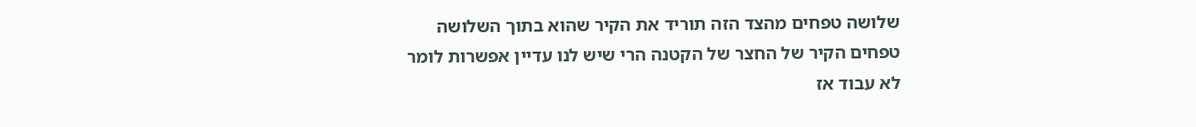שלושה טפחים מהצד הזה תוריד את הקיר שהוא בתוך השלושה טפחים הקיר של החצר של הקטנה הרי שיש לנו עדיין אפשרות לומר לא עבוד אז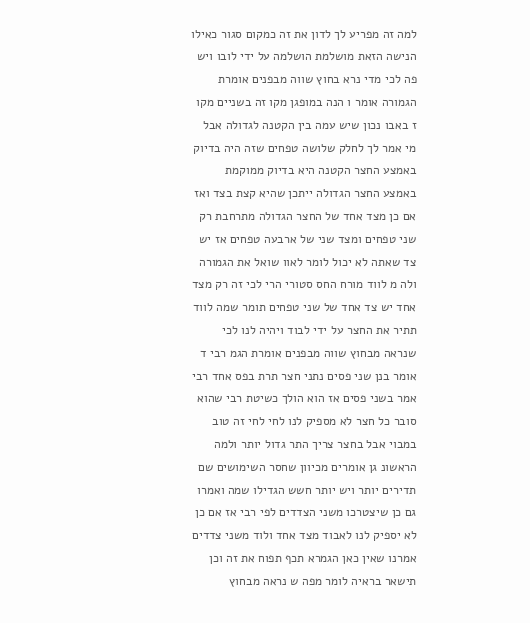למה זה מפריע לך לדון את זה כמקום סגור כאילו הנישה הזאת מושלמת הושלמה על ידי לובו ויש פה לכי מדי נרא בחוץ שווה מבפנים אומרת הגמורה אומר ו הנה במופגן מקו זה בשניים מקו ז באבו נכון שיש עמה בין הקטנה לגדולה אבל מי אמר לך לחלק שלושה טפחים שזה היה בדיוק באמצע החצר הקטנה היא בדיוק ממוקמת באמצע החצר הגדולה ייתכן שהיא קצת בצד ואז אם כן מצד אחד של החצר הגדולה מתרחבת רק שני טפחים ומצד שני של ארבעה טפחים אז יש צד שאתה לא יכול לומר לאוו שואל את הגמורה ולה מ לווד מורח החס סטורי הרי לכי זה רק מצד אחד יש צד אחד של שני טפחים תומר שמה לווד תתיר את החצר על ידי לבוד ויהיה לנו לכי שנראה מבחוץ שווה מבפנים אומרת הגמ רבי ד אומר בנן שני פסים נתני חצר תרת בפס אחד רבי אמר בשני פסים אז הוא הולך כשיטת רבי שהוא סובר כל חצר לא מספיק לנו לחי לחי זה טוב במבוי אבל בחצר צריך התר גדול יותר ולמה הראשונ גן אומרים מכיוון שחסר השימושים שם תדירים יותר ויש יותר חשש הגדילו שמה ואמרו גם כן שיצטרכו משני הצדדים לפי רבי אז אם כן לא יספיק לנו לאבוד מצד אחד ולוד משני צדדים אמרנו שאין כאן הגמרא תכף תפוח את זה וכן תישאר בראיה לומר מפה ש נראה מבחוץ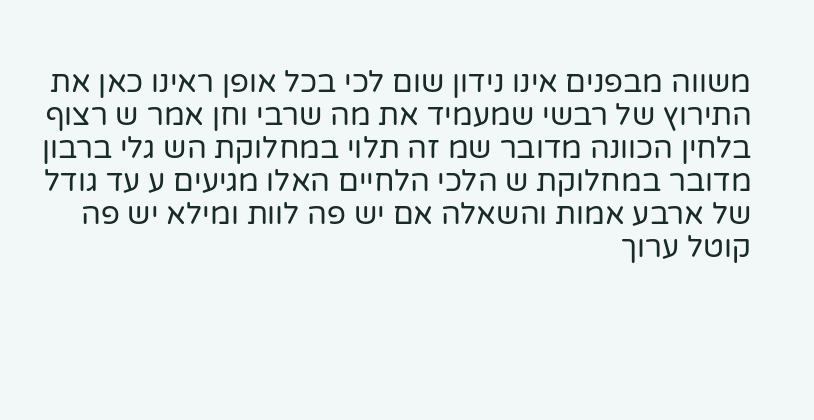משווה מבפנים אינו נידון שום לכי בכל אופן ראינו כאן את התירוץ של רבשי שמעמיד את מה שרבי וחן אמר ש רצוף בלחין הכוונה מדובר שמ זה תלוי במחלוקת הש גלי ברבון מדובר במחלוקת ש הלכי הלחיים האלו מגיעים ע עד גודל של ארבע אמות והשאלה אם יש פה לוות ומילא יש פה קוטל ערוך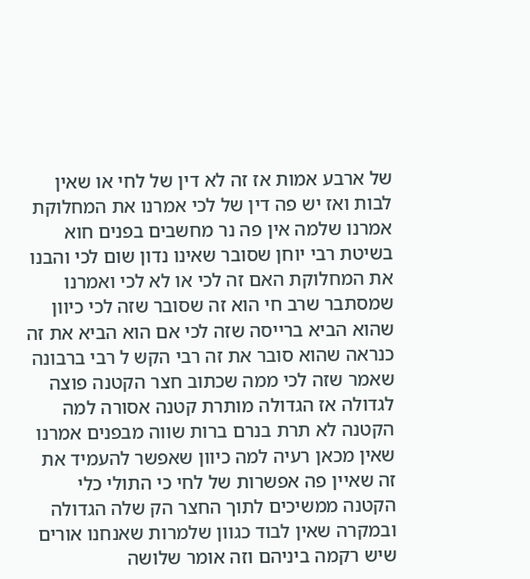של ארבע אמות אז זה לא דין של לחי או שאין לבות ואז יש פה דין של לכי אמרנו את המחלוקת אמרנו שלמה אין פה נר מחשבים בפנים חוא בשיטת רבי יוחן שסובר שאינו נדון שום לכי והבנו את המחלוקת האם זה לכי או לא לכי ואמרנו שמסתבר שרב חי הוא זה שסובר שזה לכי כיוון שהוא הביא ברייסה שזה לכי אם הוא הביא את זה כנראה שהוא סובר את זה רבי הקש ל רבי ברבונה שאמר שזה לכי ממה שכתוב חצר הקטנה פוצה לגדולה אז הגדולה מותרת קטנה אסורה למה הקטנה לא תרת בנרם ברות שווה מבפנים אמרנו שאין מכאן רעיה למה כיוון שאפשר להעמיד את זה שאיין פה אפשרות של לחי כי התולי כלי הקטנה ממשיכים לתוך החצר הק שלה הגדולה ובמקרה שאין לבוד כגוון שלמרות שאנחנו אורים שיש רקמה ביניהם וזה אומר שלושה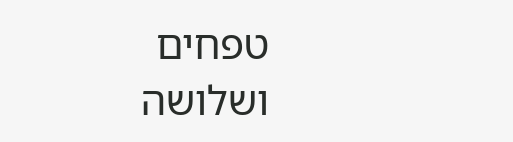טפחים ושלושה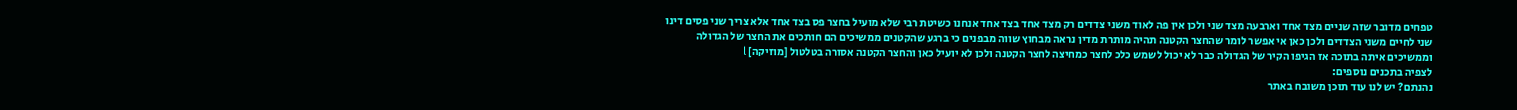טפחים מדובר שזה שניים מצד אחד וארבעה מצד שני ולכן אין פה לאוד משני צדדים רק מצד אחד בצד אחד אנחנו כשיטת רבי שלא מועיל בחצר פס בצד אחד אלא צריך שני פסים דינו שני לחיים משני הצדדים ולכן כאן אי אפשר לומר שהחצר הקטנה תהיה מותרת מדין נראה מבחוץ שווה מבפנים כי ברגע שהקטנים ממשיכים הם חותכים את החצר של הגדולה וממשיכים איתה בתוכה אז הגיפו הקיר של הגדולה כבר לא יכול לשמש כלכ לחצר כמחיצה לחצר הקטנה ולכן לא יועיל כאן והחצר הקטנה אסורה בטלטול [מוזיקה] l
לצפיה בתכנים נוספים:
נהנתם? יש לנו עוד תוכן משובח באתר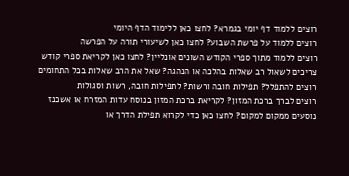רוצים ללמוד דף יומי בגמרא? לחצו כאן ללימוד הדף היומי
רוצים ללמוד על פרשת השבוע? לחצו כאן לשיעורי תורה על הפרשה
רוצים ללמוד מתוך ספרי הקודש השונים אונליין? לחצו כאן לקריאת ספרי קודש
צריכים לשאול רב שאלות בהלכה או הנהגה? שאל את הרב שאלות בכל התחומים
רוצים להתפלל? תפילות חובה ורשות? לתפילות חובה, רשות וסגולות
רוצים לברך ברכת המזון? לקריאת ברכת המזון בנוסח עדות המזרח או אשכנז
נוסעים ממקום למקום? לחצו כאן כדי לקרוא תפילת הדרך או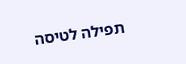תפילה לטיסה